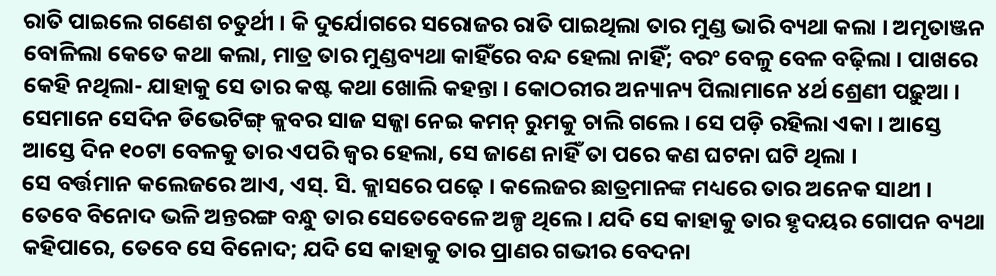ରାତି ପାଇଲେ ଗଣେଶ ଚତୁର୍ଥୀ । କି ଦୁର୍ଯୋଗରେ ସରୋଜର ରାତି ପାଇଥିଲା ତାର ମୁଣ୍ଡ ଭାରି ବ୍ୟଥା କଲା । ଅମୃତାଞ୍ଜନ ବୋଳିଲା କେତେ କଥା କଲା, ମାତ୍ର ତାର ମୁଣ୍ଡବ୍ୟଥା କାହିଁରେ ବନ୍ଦ ହେଲା ନାହିଁ; ବରଂ ବେଳୁ ବେଳ ବଢ଼ିଲା । ପାଖରେ କେହି ନଥିଲା- ଯାହାକୁ ସେ ତାର କଷ୍ଟ କଥା ଖୋଲି କହନ୍ତା । କୋଠରୀର ଅନ୍ୟାନ୍ୟ ପିଲାମାନେ ୪ର୍ଥ ଶ୍ରେଣୀ ପଢ଼ୁଆ । ସେମାନେ ସେଦିନ ଡିଭେଟିଙ୍ଗ୍ କ୍ଲବର ସାଜ ସଜ୍ଜା ନେଇ କମନ୍ ରୁମକୁ ଚାଲି ଗଲେ । ସେ ପଡ଼ି ରହିଲା ଏକା । ଆସ୍ତେ ଆସ୍ତେ ଦିନ ୧୦ଟା ବେଳକୁ ତାର ଏପରି ଜ୍ୱର ହେଲା, ସେ ଜାଣେ ନାହିଁ ତା ପରେ କଣ ଘଟନା ଘଟି ଥିଲା ।
ସେ ବର୍ତ୍ତମାନ କଲେଜରେ ଆଏ, ଏସ୍. ସି. କ୍ଲାସରେ ପଢ଼େ । କଲେଜର ଛାତ୍ରମାନଙ୍କ ମଧ୍ୟରେ ତାର ଅନେକ ସାଥୀ । ତେବେ ବିନୋଦ ଭଳି ଅନ୍ତରଙ୍ଗ ବନ୍ଧୁ ତାର ସେତେବେଳେ ଅଳ୍ପ ଥିଲେ । ଯଦି ସେ କାହାକୁ ତାର ହୃଦୟର ଗୋପନ ବ୍ୟଥା କହିପାରେ, ତେବେ ସେ ବିନୋଦ; ଯଦି ସେ କାହାକୁ ତାର ପ୍ରାଣର ଗଭୀର ବେଦନା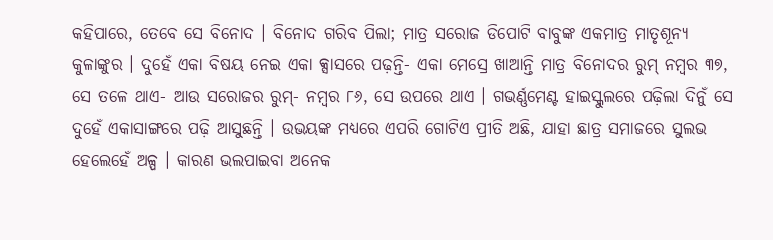କହିପାରେ, ତେବେ ସେ ବିନୋଦ । ବିନୋଦ ଗରିବ ପିଲା; ମାତ୍ର ସରୋଜ ଡିପୋଟି ବାବୁଙ୍କ ଏକମାତ୍ର ମାତୃଶୂନ୍ୟ କୁଳାଙ୍କୁର । ଦୁହେଁ ଏକା ବିଷୟ ନେଇ ଏକା କ୍ସାସରେ ପଢ଼ନ୍ତି- ଏକା ମେସ୍ରେ ଖାଆନ୍ତି ମାତ୍ର ବିନୋଦର ରୁମ୍ ନମ୍ବର ୩୭, ସେ ତଳେ ଥାଏ- ଆଉ ସରୋଜର ରୁମ୍- ନମ୍ବର ୮୬, ସେ ଉପରେ ଥାଏ । ଗଭର୍ଣ୍ଣମେଣ୍ଟ ହାଇସ୍କୁଲରେ ପଢ଼ିଲା ଦିନୁଁ ସେ ଦୁହେଁ ଏକାସାଙ୍ଗରେ ପଢ଼ି ଆସୁଛନ୍ତି । ଉଭୟଙ୍କ ମଧ୍ୟରେ ଏପରି ଗୋଟିଏ ପ୍ରୀତି ଅଛି, ଯାହା ଛାତ୍ର ସମାଜରେ ସୁଲଭ ହେଲେହେଁ ଅଳ୍ପ । କାରଣ ଭଲପାଇବା ଅନେକ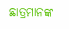ଛାତ୍ରମାନଙ୍କ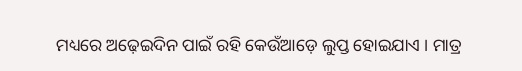ମଧ୍ୟରେ ଅଢ଼େଇଦିନ ପାଇଁ ରହି କେଉଁଆଡ଼େ ଲୁପ୍ତ ହୋଇଯାଏ । ମାତ୍ର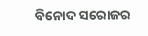ବିନୋଦ ସରୋଜର